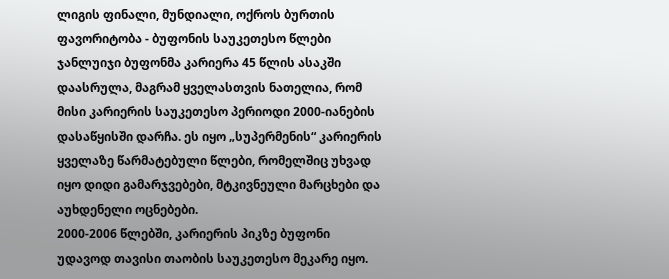ლიგის ფინალი, მუნდიალი, ოქროს ბურთის ფავორიტობა - ბუფონის საუკეთესო წლები
ჯანლუიჯი ბუფონმა კარიერა 45 წლის ასაკში დაასრულა, მაგრამ ყველასთვის ნათელია, რომ მისი კარიერის საუკეთესო პერიოდი 2000-იანების დასაწყისში დარჩა. ეს იყო „სუპერმენის“ კარიერის ყველაზე წარმატებული წლები, რომელშიც უხვად იყო დიდი გამარჯვებები, მტკივნეული მარცხები და აუხდენელი ოცნებები.
2000-2006 წლებში, კარიერის პიკზე ბუფონი უდავოდ თავისი თაობის საუკეთესო მეკარე იყო.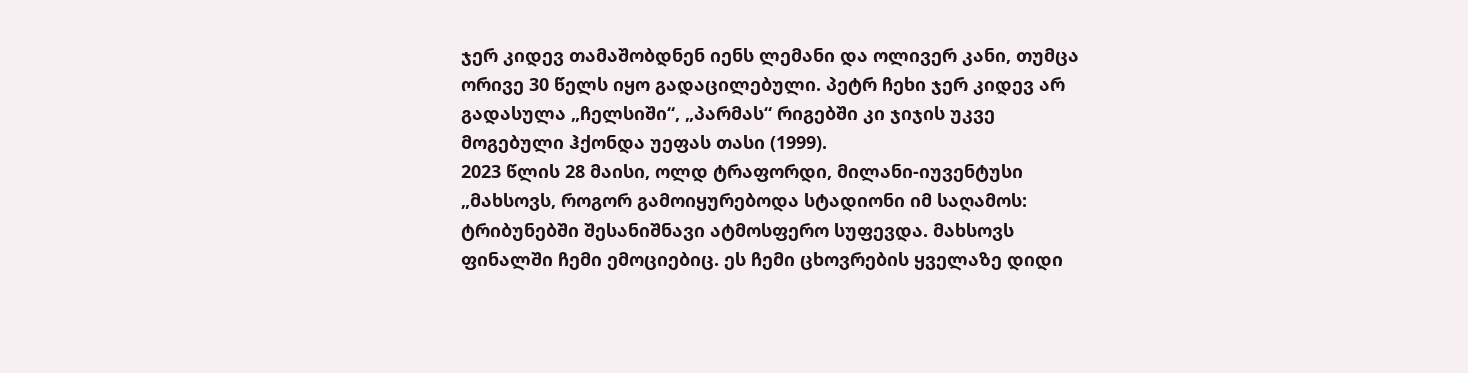ჯერ კიდევ თამაშობდნენ იენს ლემანი და ოლივერ კანი, თუმცა ორივე 30 წელს იყო გადაცილებული. პეტრ ჩეხი ჯერ კიდევ არ გადასულა „ჩელსიში“, „პარმას“ რიგებში კი ჯიჯის უკვე მოგებული ჰქონდა უეფას თასი (1999).
2023 წლის 28 მაისი, ოლდ ტრაფორდი, მილანი-იუვენტუსი
„მახსოვს, როგორ გამოიყურებოდა სტადიონი იმ საღამოს: ტრიბუნებში შესანიშნავი ატმოსფერო სუფევდა. მახსოვს ფინალში ჩემი ემოციებიც. ეს ჩემი ცხოვრების ყველაზე დიდი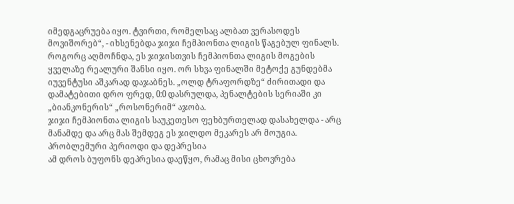იმედგაცრუება იყო. ტვირთი, რომელსაც ალბათ ვერასოდეს მოვიშორებ“, - იხსენებდა ჯიჯი ჩემპიონთა ლიგის წაგებულ ფინალს.
როგორც აღმოჩნდა, ეს ჯიჯისთვის ჩემპიონთა ლიგის მოგების ყველაზე რეალური შანსი იყო. ორ სხვა ფინალში მეტოქე გუნდებმა იუვენტუსი აშკარად დაჯაბნეს. „ოლდ ტრაფორდზე“ ძირითადი და დამატებითი დრო ფრედ, 0:0 დასრულდა, პენალტების სერიაში კი „ბიანკონერის“ „როსონერიმ“ აჯობა.
ჯიჯი ჩემპიონთა ლიგის საუკეთესო ფეხბურთელად დასახელდა - არც მანამდე და არც მას შემდეგ ეს ჯილდო მეკარეს არ მოუგია.
პრობლემური პერიოდი და დეპრესია
ამ დროს ბუფონს დეპრესია დაეწყო, რამაც მისი ცხოვრება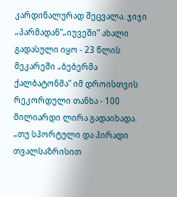კარდინალურად შეცვალა. ჯიჯი „პარმადან“„იუვეში“ ახალი გადასული იყო - 23 წლის მეკარეში „ბებერმა ქალბატონმა“ იმ დროისთვის რეკორდული თანხა - 100 მილიარდი ლირა გადაიხადა.
„თუ სპორტული და პირადი თვალსაზრისით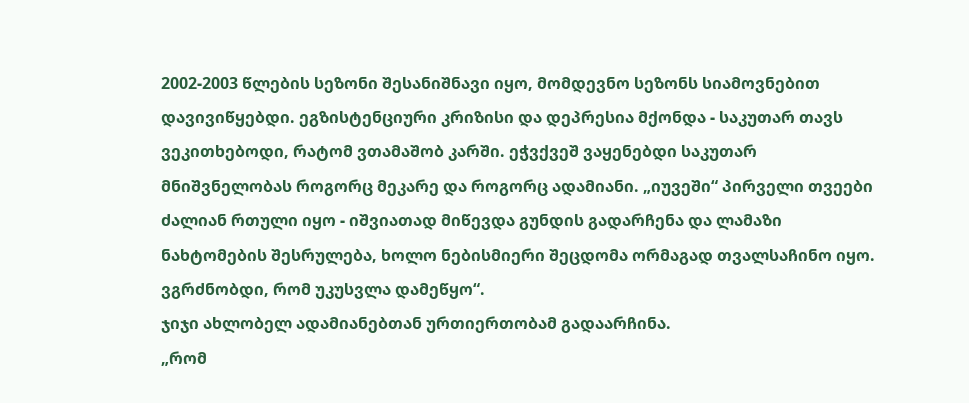2002-2003 წლების სეზონი შესანიშნავი იყო, მომდევნო სეზონს სიამოვნებით დავივიწყებდი. ეგზისტენციური კრიზისი და დეპრესია მქონდა - საკუთარ თავს ვეკითხებოდი, რატომ ვთამაშობ კარში. ეჭვქვეშ ვაყენებდი საკუთარ მნიშვნელობას როგორც მეკარე და როგორც ადამიანი. „იუვეში“ პირველი თვეები ძალიან რთული იყო - იშვიათად მიწევდა გუნდის გადარჩენა და ლამაზი ნახტომების შესრულება, ხოლო ნებისმიერი შეცდომა ორმაგად თვალსაჩინო იყო. ვგრძნობდი, რომ უკუსვლა დამეწყო“.
ჯიჯი ახლობელ ადამიანებთან ურთიერთობამ გადაარჩინა.
„რომ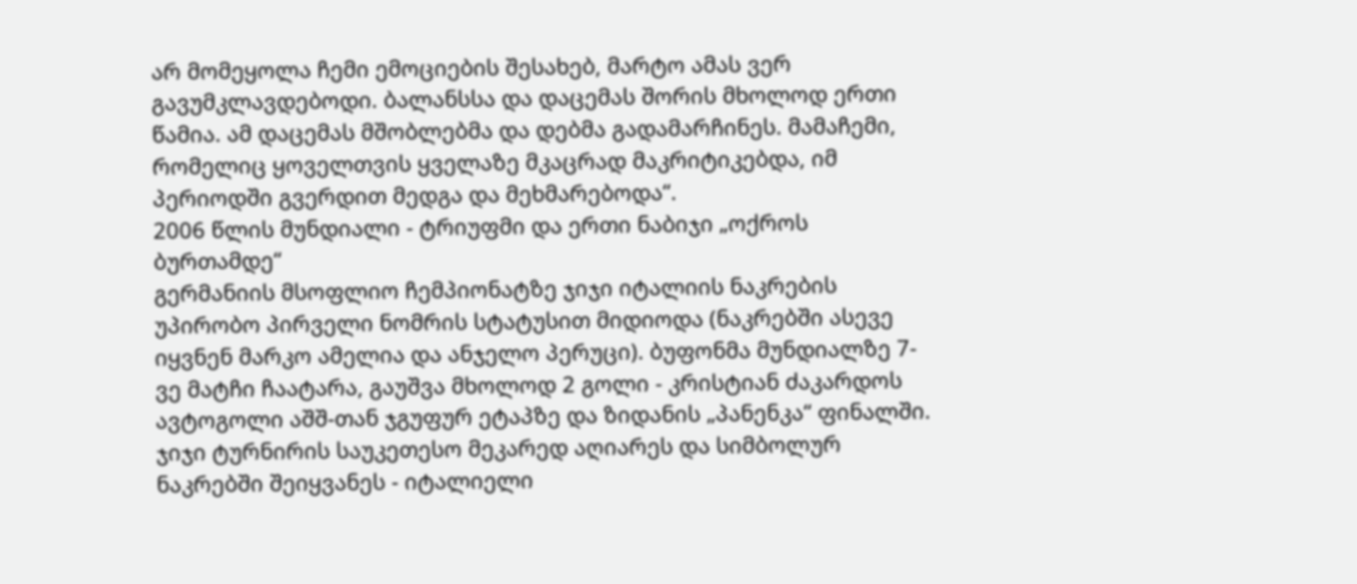არ მომეყოლა ჩემი ემოციების შესახებ, მარტო ამას ვერ გავუმკლავდებოდი. ბალანსსა და დაცემას შორის მხოლოდ ერთი წამია. ამ დაცემას მშობლებმა და დებმა გადამარჩინეს. მამაჩემი, რომელიც ყოველთვის ყველაზე მკაცრად მაკრიტიკებდა, იმ პერიოდში გვერდით მედგა და მეხმარებოდა“.
2006 წლის მუნდიალი - ტრიუფმი და ერთი ნაბიჯი „ოქროს ბურთამდე“
გერმანიის მსოფლიო ჩემპიონატზე ჯიჯი იტალიის ნაკრების უპირობო პირველი ნომრის სტატუსით მიდიოდა (ნაკრებში ასევე იყვნენ მარკო ამელია და ანჯელო პერუცი). ბუფონმა მუნდიალზე 7-ვე მატჩი ჩაატარა, გაუშვა მხოლოდ 2 გოლი - კრისტიან ძაკარდოს ავტოგოლი აშშ-თან ჯგუფურ ეტაპზე და ზიდანის „პანენკა“ ფინალში.
ჯიჯი ტურნირის საუკეთესო მეკარედ აღიარეს და სიმბოლურ ნაკრებში შეიყვანეს - იტალიელი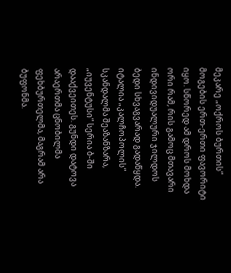მეკარე „ოქროს ბურთის“ მოგების ერთ-ერთი ფავორიტი იყო. სწორედ ამ დროს მოხდა ორი რამ, რის გამოც მთავარი ინდივიდუალური ჯილდოს ბედი სხვაგვარად გადაწყდა.
იტალია „კალჩოპოლის“ სკანდალმა შეაზანზარა, „იუვენტუსი“ სერია ბ-ში დააქვეითეს. გუნდი დატოვა არაერთმა ცნობილმა ფეხბურთელმა, მაგრამ არა ბუფონმა.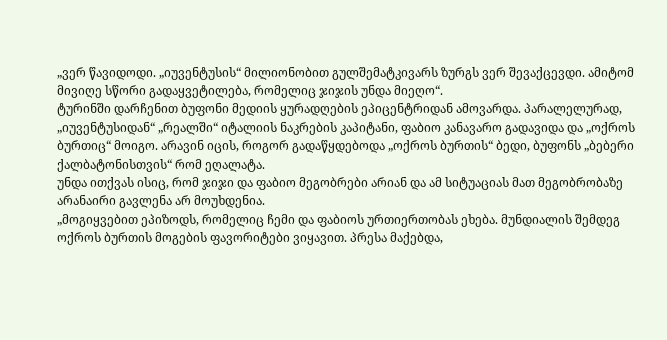„ვერ წავიდოდი. „იუვენტუსის“ მილიონობით გულშემატკივარს ზურგს ვერ შევაქცევდი. ამიტომ მივიღე სწორი გადაყვეტილება, რომელიც ჯიჯის უნდა მიეღო“.
ტურინში დარჩენით ბუფონი მედიის ყურადღების ეპიცენტრიდან ამოვარდა. პარალელურად, „იუვენტუსიდან“ „რეალში“ იტალიის ნაკრების კაპიტანი, ფაბიო კანავარო გადავიდა და „ოქროს ბურთიც“ მოიგო. არავინ იცის, როგორ გადაწყდებოდა „ოქროს ბურთის“ ბედი, ბუფონს „ბებერი ქალბატონისთვის“ რომ ეღალატა.
უნდა ითქვას ისიც, რომ ჯიჯი და ფაბიო მეგობრები არიან და ამ სიტუაციას მათ მეგობრობაზე არანაირი გავლენა არ მოუხდენია.
„მოგიყვებით ეპიზოდს, რომელიც ჩემი და ფაბიოს ურთიერთობას ეხება. მუნდიალის შემდეგ ოქროს ბურთის მოგების ფავორიტები ვიყავით. პრესა მაქებდა,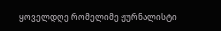ყოველდღე რომელიმე ჟურნალისტი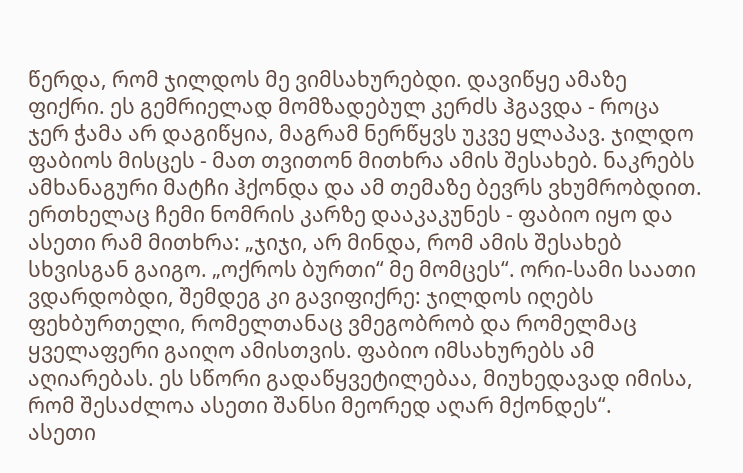წერდა, რომ ჯილდოს მე ვიმსახურებდი. დავიწყე ამაზე ფიქრი. ეს გემრიელად მომზადებულ კერძს ჰგავდა - როცა ჯერ ჭამა არ დაგიწყია, მაგრამ ნერწყვს უკვე ყლაპავ. ჯილდო ფაბიოს მისცეს - მათ თვითონ მითხრა ამის შესახებ. ნაკრებს ამხანაგური მატჩი ჰქონდა და ამ თემაზე ბევრს ვხუმრობდით. ერთხელაც ჩემი ნომრის კარზე დააკაკუნეს - ფაბიო იყო და ასეთი რამ მითხრა: „ჯიჯი, არ მინდა, რომ ამის შესახებ სხვისგან გაიგო. „ოქროს ბურთი“ მე მომცეს“. ორი-სამი საათი ვდარდობდი, შემდეგ კი გავიფიქრე: ჯილდოს იღებს ფეხბურთელი, რომელთანაც ვმეგობრობ და რომელმაც ყველაფერი გაიღო ამისთვის. ფაბიო იმსახურებს ამ აღიარებას. ეს სწორი გადაწყვეტილებაა, მიუხედავად იმისა, რომ შესაძლოა ასეთი შანსი მეორედ აღარ მქონდეს“.
ასეთი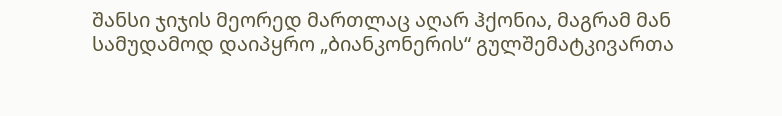შანსი ჯიჯის მეორედ მართლაც აღარ ჰქონია, მაგრამ მან სამუდამოდ დაიპყრო „ბიანკონერის“ გულშემატკივართა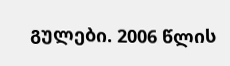გულები. 2006 წლის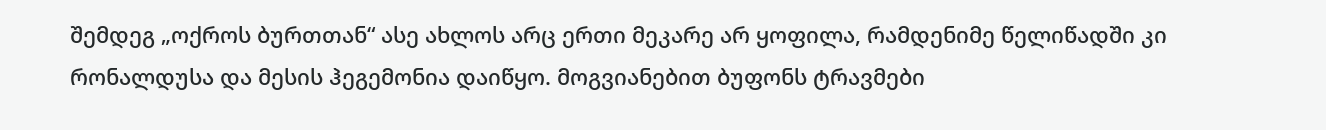შემდეგ „ოქროს ბურთთან“ ასე ახლოს არც ერთი მეკარე არ ყოფილა, რამდენიმე წელიწადში კი რონალდუსა და მესის ჰეგემონია დაიწყო. მოგვიანებით ბუფონს ტრავმები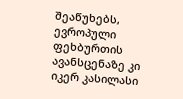შეაწუხებს, ევროპული ფეხბურთის ავანსცენაზე კი იკერ კასილასი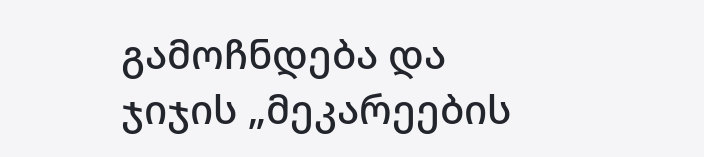გამოჩნდება და ჯიჯის „მეკარეების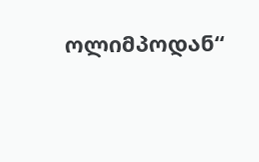ოლიმპოდან“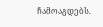ჩამოაგდებს.